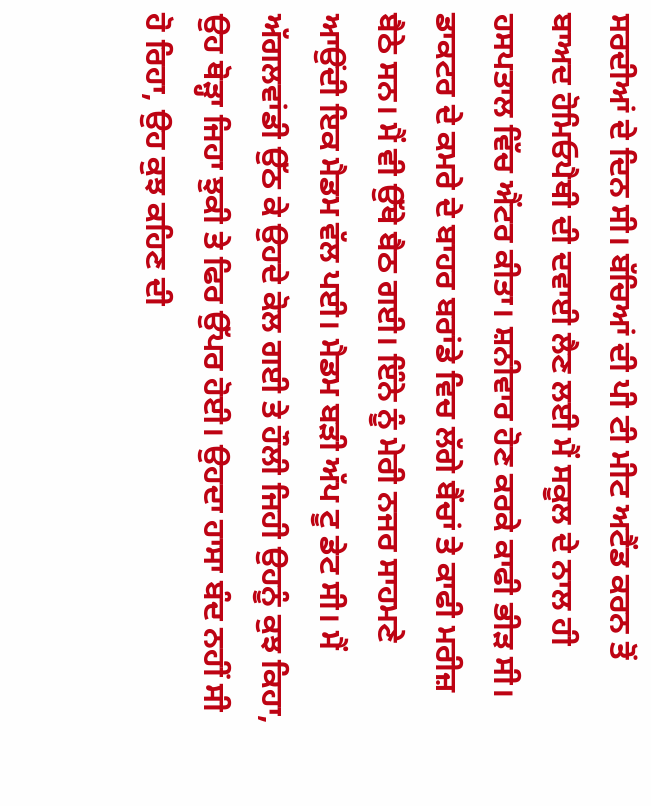ਸਰਦੀਆਂ ਦੇ ਦਿਨ ਸੀ। ਬੱਚਿਆਂ ਦੀ ਪੀ ਟੀ ਮੀਟ ਅਟੈਂਡ ਕਰਨ ਤੋਂ ਬਾਅਦ ਹੋਮਿਓਪੈਥੀ ਦੀ ਦਵਾਈ ਲੈਣ ਲਈ ਮੈਂ ਸਕੂਲ ਦੇ ਨਾਲ ਹੀ ਹਸਪਤਾਲ ਵਿੱਚ ਐਂਟਰ ਕੀਤਾ। ਸ਼ਨੀਵਾਰ ਹੋਣ ਕਰਕੇ ਕਾਫੀ ਭੀੜ ਸੀ। ਡਾਕਟਰ ਦੇ ਕਮਰੇ ਦੇ ਬਾਹਰ ਬਰਾਂਡੇ ਵਿਚ ਲੱਗੇ ਬੈਂਚਾਂ ਤੇ ਕਾਫੀ ਮਰੀਜ਼ ਬੈਠੇ ਸਨ। ਮੈਂ ਵੀ ਉੱਥੇ ਬੈਠ ਗਈ। ਇੰਨੇ ਨੂੰ ਮੇਰੀ ਨਜਰ ਸਾਹਮਣੇ ਆਉਂਦੀ ਇਕ ਮੈਡਮ ਵੱਲ ਪਈ। ਮੈਡਮ ਬੜੀ ਅੱਪ ਟੂ ਡੇਟ ਸੀ। ਮੈਂ ਅੱਗਲਵਾਂਡੀ ਉੱਠ ਕੇ ਉਹਦੇ ਕੋਲ ਗਈ ਤੇ ਹੌਲੀ ਜਿਹੀ ਉਹਨੂੰ ਕੁਝ ਕਿਹਾ, ਉਹ ਥੋੜ੍ਹਾ ਜਿਹਾ ਝੁਕੀ ਤੇ ਫਿਰ ਉੱਪਰ ਹੋਈ। ਉਹਦਾ ਹਾਸਾ ਬੰਦ ਨਹੀਂ ਸੀ ਹੋ ਰਿਹਾ, ਉਹ ਕੁਝ ਕਹਿਣ ਦੀ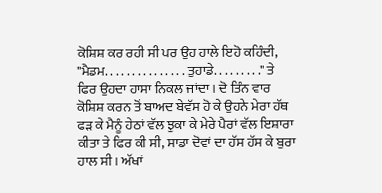ਕੋਸ਼ਿਸ਼ ਕਰ ਰਹੀ ਸੀ ਪਰ ਉਹ ਹਾਲੇ ਇਹੋ ਕਹਿੰਦੀ, "ਮੈਡਮ. . . . . . . . . . . . . . . ਤੁਹਾਡੇ. . . . . . . . ." ਤੇ ਫਿਰ ਉਹਦਾ ਹਾਸਾ ਨਿਕਲ ਜਾਂਦਾ। ਦੋ ਤਿੰਨ ਵਾਰ ਕੋਸ਼ਿਸ਼ ਕਰਨ ਤੋਂ ਬਾਅਦ ਬੇਵੱਸ ਹੋ ਕੇ ਉਹਨੇ ਮੇਰਾ ਹੱਥ ਫੜ ਕੇ ਮੈਨੂੰ ਹੇਠਾਂ ਵੱਲ ਝੁਕਾ ਕੇ ਮੇਰੇ ਪੈਰਾਂ ਵੱਲ ਇਸ਼ਾਰਾ ਕੀਤਾ ਤੇ ਫਿਰ ਕੀ ਸੀ, ਸਾਡਾ ਦੋਵਾਂ ਦਾ ਹੱਸ ਹੱਸ ਕੇ ਬੁਰਾ ਹਾਲ ਸੀ। ਅੱਖਾਂ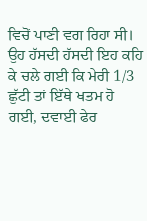ਵਿਚੋਂ ਪਾਣੀ ਵਗ ਰਿਹਾ ਸੀ। ਉਹ ਹੱਸਦੀ ਹੱਸਦੀ ਇਹ ਕਹਿ ਕੇ ਚਲੇ ਗਈ ਕਿ ਮੇਰੀ 1/3 ਛੁੱਟੀ ਤਾਂ ਇੱਥੇ ਖਤਮ ਹੋ ਗਈ, ਦਵਾਈ ਫੇਰ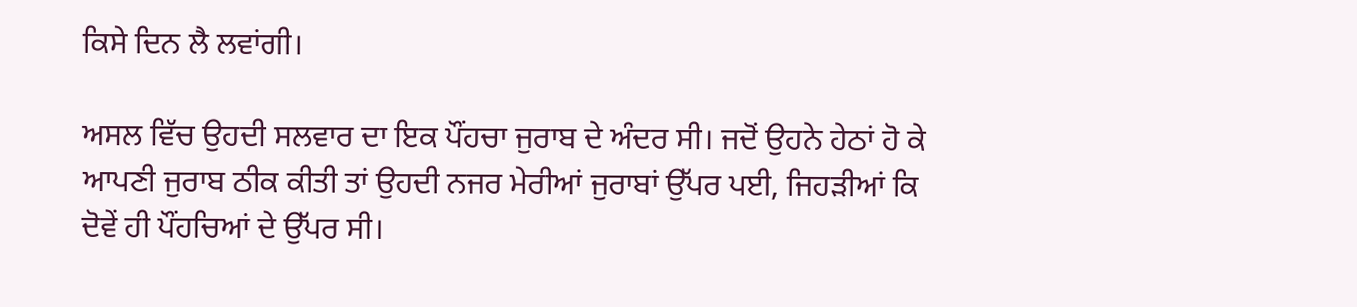ਕਿਸੇ ਦਿਨ ਲੈ ਲਵਾਂਗੀ।

ਅਸਲ ਵਿੱਚ ਉਹਦੀ ਸਲਵਾਰ ਦਾ ਇਕ ਪੌਂਹਚਾ ਜੁਰਾਬ ਦੇ ਅੰਦਰ ਸੀ। ਜਦੋਂ ਉਹਨੇ ਹੇਠਾਂ ਹੋ ਕੇ ਆਪਣੀ ਜੁਰਾਬ ਠੀਕ ਕੀਤੀ ਤਾਂ ਉਹਦੀ ਨਜਰ ਮੇਰੀਆਂ ਜੁਰਾਬਾਂ ਉੱਪਰ ਪਈ, ਜਿਹੜੀਆਂ ਕਿ ਦੋਵੇਂ ਹੀ ਪੌਂਹਚਿਆਂ ਦੇ ਉੱਪਰ ਸੀ।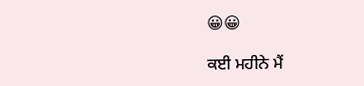😀😀

ਕਈ ਮਹੀਨੇ ਮੈਂ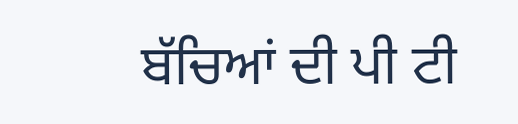ਬੱਚਿਆਂ ਦੀ ਪੀ ਟੀ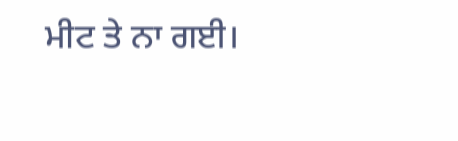ਮੀਟ ਤੇ ਨਾ ਗਈ।